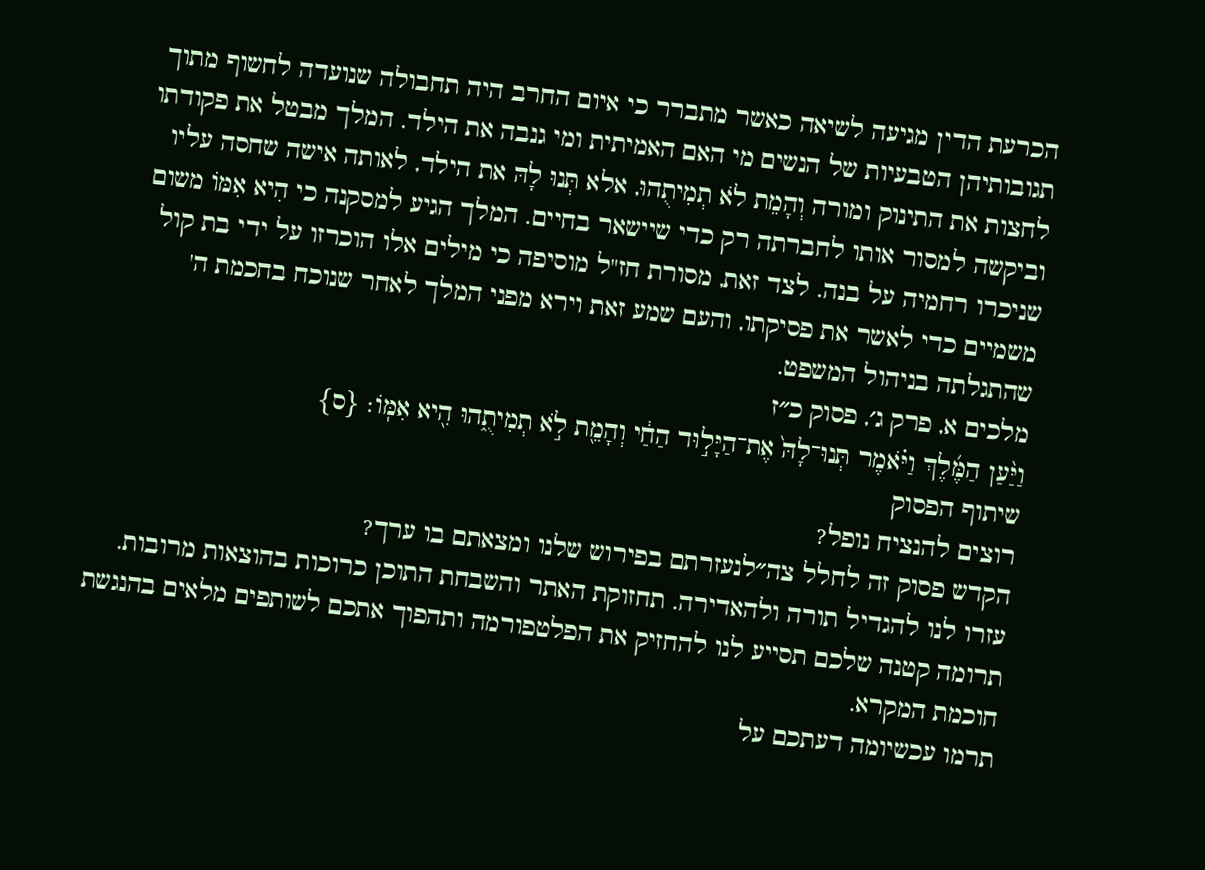הכרעת הדין מגיעה לשיאה כאשר מתברר כי איום החרב היה תחבולה שנועדה לחשוף מתוך תגובותיהן הטבעיות של הנשים מי האם האמיתית ומי גנבה את הילד. המלך מבטל את פקודתו לחצות את התינוק ומורה וְהָמֵת לֹא תְמִיתֻהוּ, אלא תְּנוּ לָהּ את הילד, לאותה אישה שחסה עליו וביקשה למסור אותו לחברתה רק כדי שיישאר בחיים. המלך הגיע למסקנה כי הִיא אִמּוֹ משום שניכרו רחמיה על בנה. לצד זאת, מסורת חז"ל מוסיפה כי מילים אלו הוכרזו על ידי בת קול משמיים כדי לאשר את פסיקתו, והעם שמע זאת וירא מפני המלך לאחר שנוכח בחכמת ה' שהתגלתה בניהול המשפט.
מלכים א, פרק ג׳, פסוק כ״ז
וַיַּ֨עַן הַמֶּ֜לֶךְ וַיֹּ֗אמֶר תְּנוּ־לָהּ֙ אֶת־הַיָּל֣וּד הַחַ֔י וְהָמֵ֖ת לֹ֣א תְמִיתֻ֑הוּ הִ֖יא אִמּֽוֹ׃ {ס}
שיתוף הפסוק
רוצים להנציח נופל?
הקדש פסוק זה לחלל צה״לנעזרתם בפירוש שלנו ומצאתם בו ערך?
עזרו לנו להגדיל תורה ולהאדירה. תחזוקת האתר והשבחת התוכן כרוכות בהוצאות מרובות. תרומה קטנה שלכם תסייע לנו להחזיק את הפלטפורמה ותהפוך אתכם לשותפים מלאים בהנגשת חוכמת המקרא.
תרמו עכשיומה דעתכם על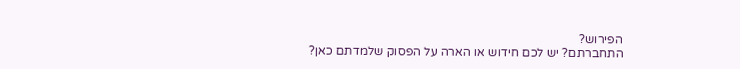הפירוש?
התחברתם? יש לכם חידוש או הארה על הפסוק שלמדתם כאן?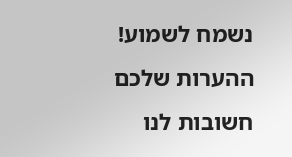נשמח לשמוע!
ההערות שלכם חשובות לנו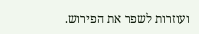ועוזרות לשפר את הפירוש.